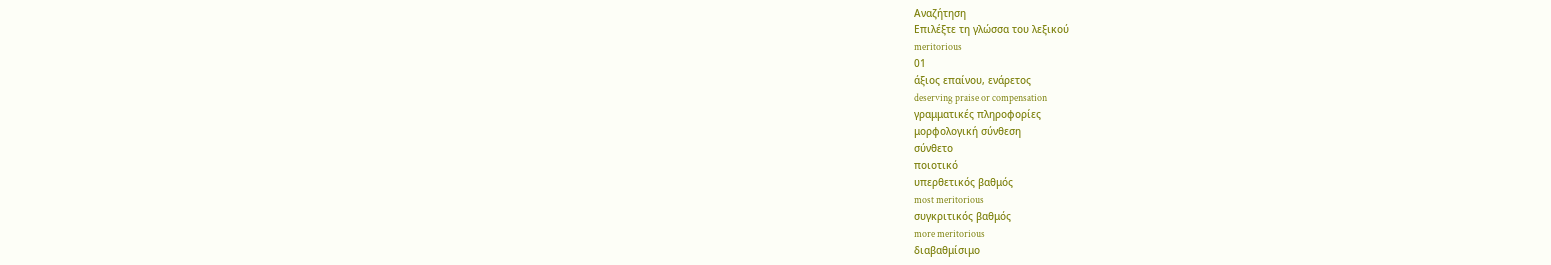Αναζήτηση
Επιλέξτε τη γλώσσα του λεξικού
meritorious
01
άξιος επαίνου, ενάρετος
deserving praise or compensation
γραμματικές πληροφορίες
μορφολογική σύνθεση
σύνθετο
ποιοτικό
υπερθετικός βαθμός
most meritorious
συγκριτικός βαθμός
more meritorious
διαβαθμίσιμο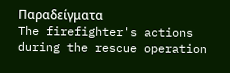Παραδείγματα
The firefighter's actions during the rescue operation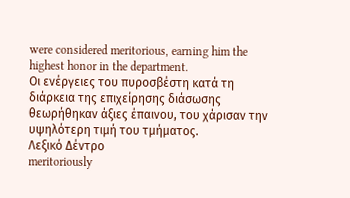were considered meritorious, earning him the highest honor in the department.
Οι ενέργειες του πυροσβέστη κατά τη διάρκεια της επιχείρησης διάσωσης θεωρήθηκαν άξιες έπαινου, του χάρισαν την υψηλότερη τιμή του τμήματος.
Λεξικό Δέντρο
meritoriously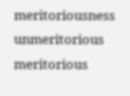meritoriousness
unmeritorious
meritorious